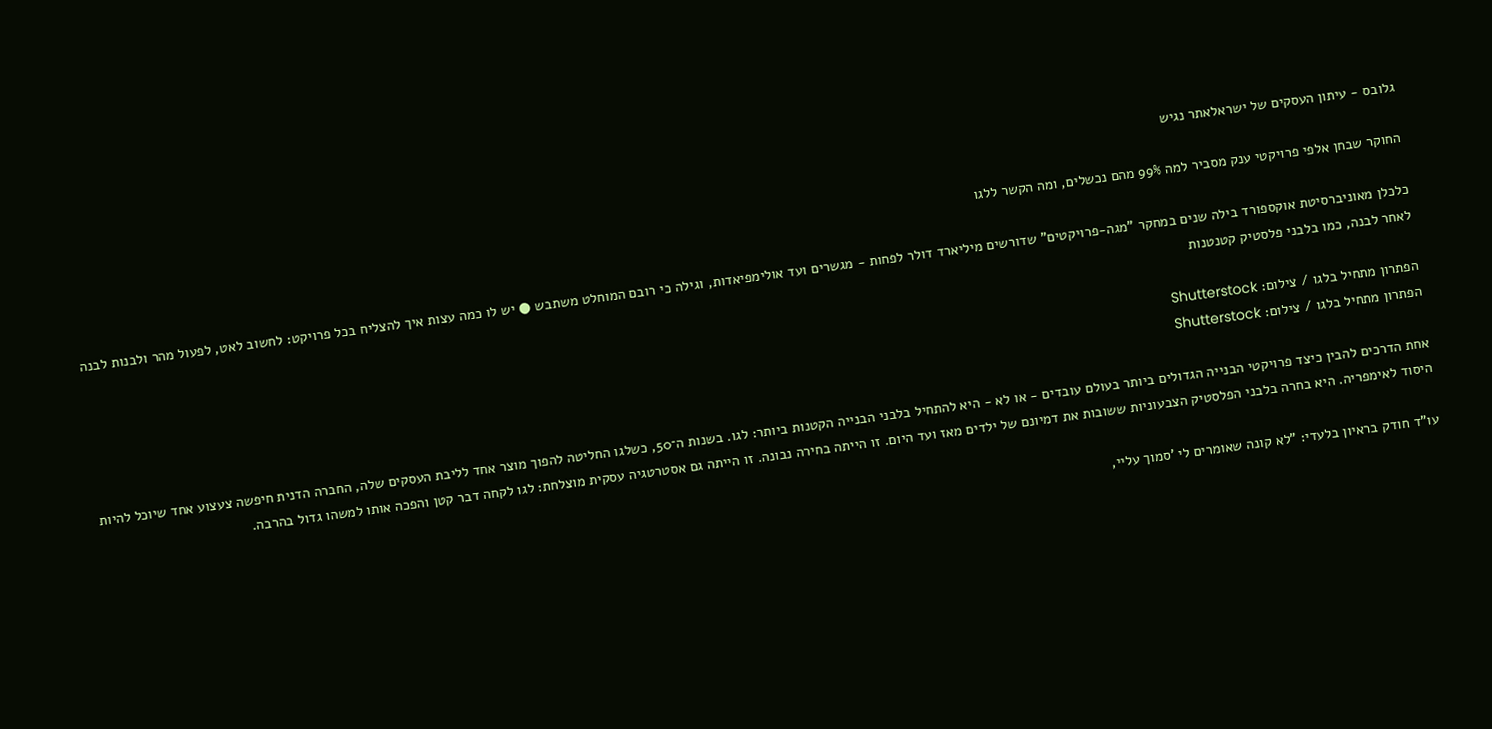גלובס - עיתון העסקים של ישראלאתר נגיש

החוקר שבחן אלפי פרויקטי ענק מסביר למה 99% מהם נכשלים, ומה הקשר ללגו

כלכלן מאוניברסיטת אוקספורד בילה שנים במחקר "מגה-פרויקטים" שדורשים מיליארד דולר לפחות - מגשרים ועד אולימפיאדות, וגילה כי רובם המוחלט משתבש ● יש לו כמה עצות איך להצליח בכל פרויקט: לחשוב לאט, לפעול מהר ולבנות לבנה לאחר לבנה, כמו בלבני פלסטיק קטנטנות

הפתרון מתחיל בלגו / צילום: Shutterstock
הפתרון מתחיל בלגו / צילום: Shutterstock

אחת הדרכים להבין כיצד פרויקטי הבנייה הגדולים ביותר בעולם עובדים - או לא - היא להתחיל בלבני הבנייה הקטנות ביותר: לגו. בשנות ה־50, כשלגו החליטה להפוך מוצר אחד לליבת העסקים שלה, החברה הדנית חיפשה צעצוע אחד שיוכל להיות היסוד לאימפריה. היא בחרה בלבני הפלסטיק הצבעוניות ששובות את דמיונם של ילדים מאז ועד היום. זו הייתה בחירה נבונה. זו הייתה גם אסטרטגיה עסקית מוצלחת: לגו לקחה דבר קטן והפכה אותו למשהו גדול בהרבה.

עו"ד חודק בראיון בלעדי: "לא קונה שאומרים לי 'סמוך עליי,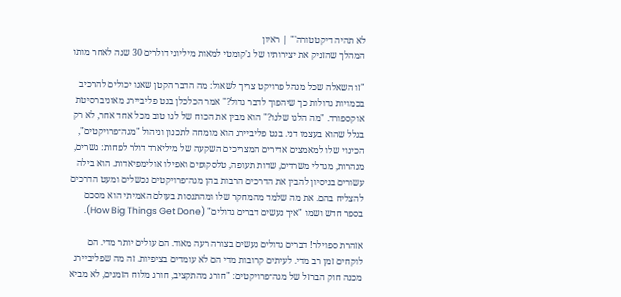לא תהיה דיקטטורה'" | ראיון
המהלך שהזניק את יצירותיו של ג'קומטי למאות מיליוני דולרים 30 שנה לאחר מותו

"זו השאלה שכל מנהל פרויקט צריך לשאול: מה הדבר הקטן שאנו יכולים להרכיב בכמויות גדולות כך שיהפוך לדבר גדול?" אמר הכלכלן בנט פליביירג מאוניברסיטת אוקספורד. "מה הלגו שלנו?" הוא מבין את הכוח של לגו טוב מכל אחד אחר, לא רק בגלל שהוא בעצמו דני. בנט פליביירג הוא מומחה לתכנון וניהול "מגה־פרויקטים", הכינוי שלו למאמצים אדירים המצריכים השקעה של מיליארד דולר לפחות: גשרים, מנהרות, מגדלי משרדים, שדות תעופה, טלסקופים ואפילו אולימפיאדות. הוא בילה עשורים בניסיון להבין את הדרכים הרבות בהן מגה־פרויקטים נכשלים ומעט הדרכים להצליח בהם. את מה שלמד מהמחקר שלו ומהתנסות בעולם האמיתי הוא מסכם בספר חדש ושמו "איך נעשים דברים גדולים" (How Big Things Get Done).

אזהרת ספוילר! דברים גדולים נעשים בצורה רעה מאוד. הם עולים יותר מדי. הם לוקחים זמן רב מדי. לעיתים קרובות מדי הם לא עומדים בציפיות. זה מה שפליביירג מכנה חוק הברזל של מגה־פרויקטים: "חורג מהתקציב, חורג מלוח הזמנים, לא מביא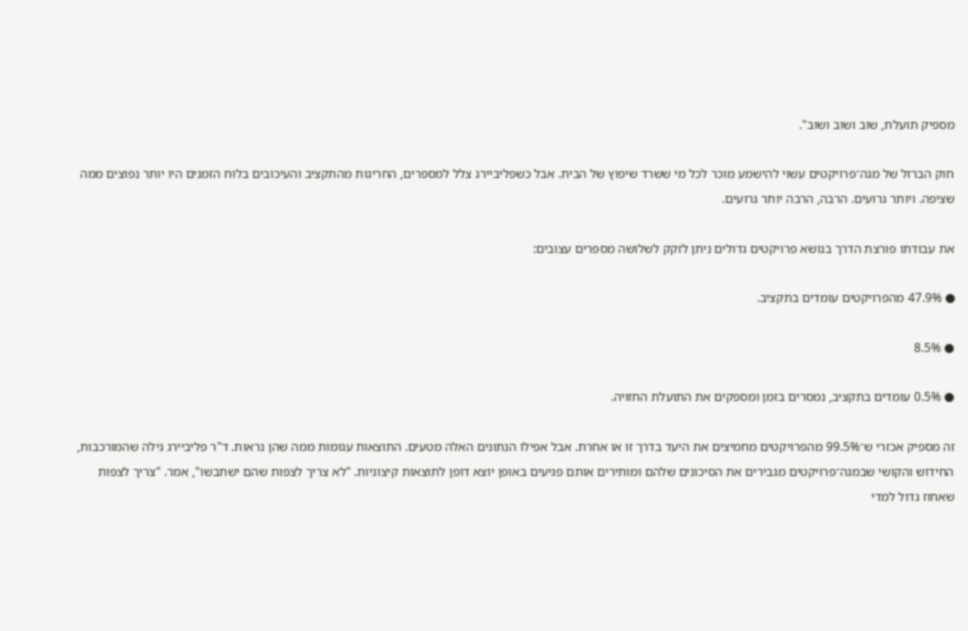מספיק תועלת, שוב ושוב ושוב".

חוק הברזל של מגה־פרויקטים עשוי להישמע מוכר לכל מי ששרד שיפוץ של הבית. אבל כשפליביירג צלל למספרים, החריגות מהתקציב והעיכובים בלוח הזמנים היו יותר נפוצים ממה שציפה. ויותר גרועים. הרבה, הרבה יותר גרועים.

את עבודתו פורצת הדרך בנושא פרויקטים גדולים ניתן לזקק לשלושה מספרים עצובים:

● 47.9% מהפרויקטים עומדים בתקציב.

● 8.5%

● 0.5% עומדים בתקציב, נמסרים בזמן ומספקים את התועלת החזויה.

זה מספיק אכזרי ש־99.5% מהפרויקטים מחמיצים את היעד בדרך זו או אחרת. אבל אפילו הנתונים האלה מטעים. התוצאות עגומות ממה שהן נראות. ד"ר פליביירג גילה שהמורכבות, החידוש והקושי שבמגה־פרויקטים מגבירים את הסיכונים שלהם ומותירים אותם פגיעים באופן יוצא דופן לתוצאות קיצוניות. "לא צריך לצפות שהם ישתבשו", אמר. "צריך לצפות שאחוז גדול למדי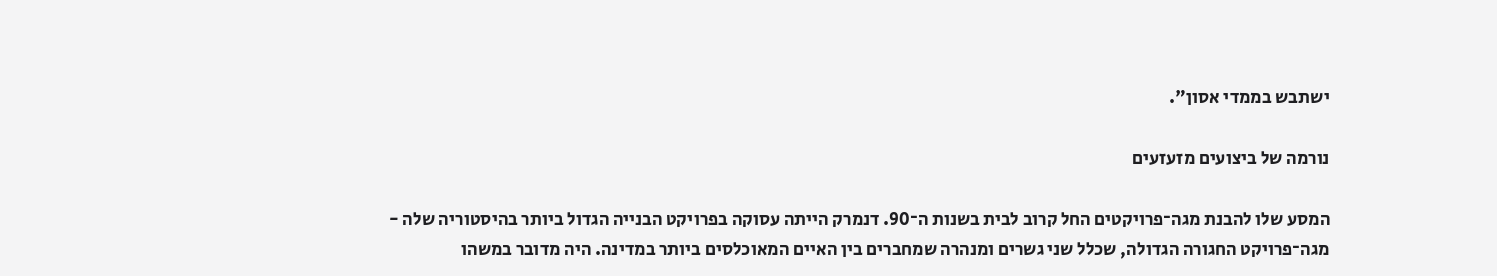ישתבש בממדי אסון".

נורמה של ביצועים מזעזעים

המסע שלו להבנת מגה־פרויקטים החל קרוב לבית בשנות ה־90. דנמרק הייתה עסוקה בפרויקט הבנייה הגדול ביותר בהיסטוריה שלה - מגה־פרויקט החגורה הגדולה, שכלל שני גשרים ומנהרה שמחברים בין האיים המאוכלסים ביותר במדינה. היה מדובר במשהו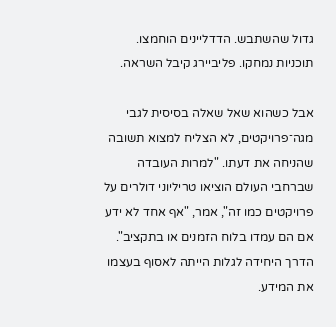גדול שהשתבש. הדדליינים הוחמצו. תוכניות נמחקו. פליביירג קיבל השראה.

אבל כשהוא שאל שאלה בסיסית לגבי מגה־פרויקטים, לא הצליח למצוא תשובה שהניחה את דעתו. "למרות העובדה שברחבי העולם הוציאו טריליוני דולרים על פרויקטים כמו זה", אמר, "אף אחד לא ידע אם הם עמדו בלוח הזמנים או בתקציב". הדרך היחידה לגלות הייתה לאסוף בעצמו את המידע.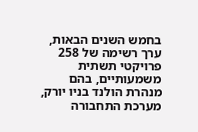בחמש השנים הבאות, ערך רשימה של 258 פרויקטי תשתית משמעותיים, בהם מנהרת הולנד בניו יורק, מערכת התחבורה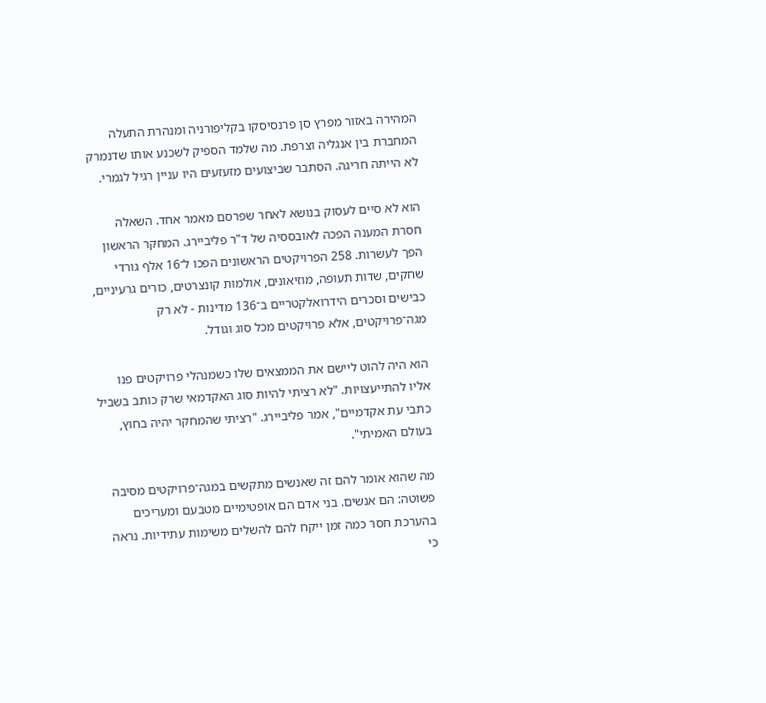המהירה באזור מפרץ סן פרנסיסקו בקליפורניה ומנהרת התעלה המחברת בין אנגליה וצרפת. מה שלמד הספיק לשכנע אותו שדנמרק לא הייתה חריגה. הסתבר שביצועים מזעזעים היו עניין רגיל לגמרי.

הוא לא סיים לעסוק בנושא לאחר שפרסם מאמר אחד. השאלה חסרת המענה הפכה לאובססיה של ד"ר פליביירג. המחקר הראשון הפך לעשרות. 258 הפרויקטים הראשונים הפכו ל־16 אלף גורדי שחקים, שדות תעופה, מוזיאונים, אולמות קונצרטים, כורים גרעיניים, כבישים וסכרים הידרואלקטריים ב־136 מדינות - לא רק מגה־פרויקטים, אלא פרויקטים מכל סוג וגודל.

הוא היה להוט ליישם את הממצאים שלו כשמנהלי פרויקטים פנו אליו להתייעצויות. "לא רציתי להיות סוג האקדמאי שרק כותב בשביל כתבי עת אקדמיים", אמר פליביירג. "רציתי שהמחקר יהיה בחוץ, בעולם האמיתי".

מה שהוא אומר להם זה שאנשים מתקשים במגה־פרויקטים מסיבה פשוטה: הם אנשים. בני אדם הם אופטימיים מטבעם ומעריכים בהערכת חסר כמה זמן ייקח להם להשלים משימות עתידיות. נראה כי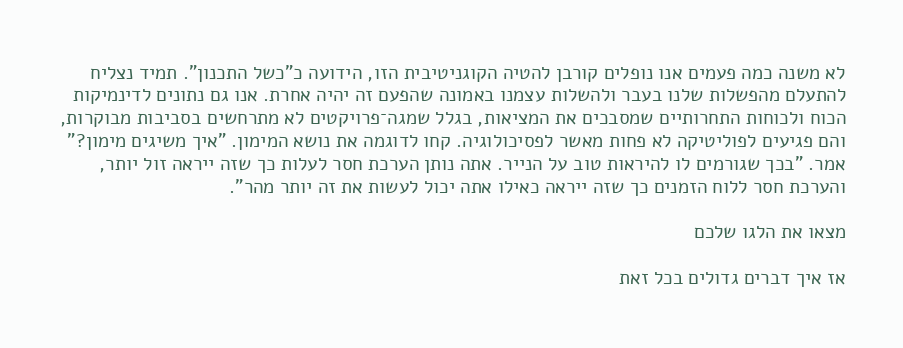לא משנה כמה פעמים אנו נופלים קורבן להטיה הקוגניטיבית הזו, הידועה כ"כשל התכנון". תמיד נצליח להתעלם מהפשלות שלנו בעבר ולהשלות עצמנו באמונה שהפעם זה יהיה אחרת. אנו גם נתונים לדינמיקות הכוח ולכוחות התחרותיים שמסבכים את המציאות, בגלל שמגה־פרויקטים לא מתרחשים בסביבות מבוקרות, והם פגיעים לפוליטיקה לא פחות מאשר לפסיכולוגיה. קחו לדוגמה את נושא המימון. "איך משיגים מימון?" אמר. "בכך שגורמים לו להיראות טוב על הנייר. אתה נותן הערכת חסר לעלות כך שזה ייראה זול יותר, והערכת חסר ללוח הזמנים כך שזה ייראה כאילו אתה יכול לעשות את זה יותר מהר".

מצאו את הלגו שלכם

אז איך דברים גדולים בכל זאת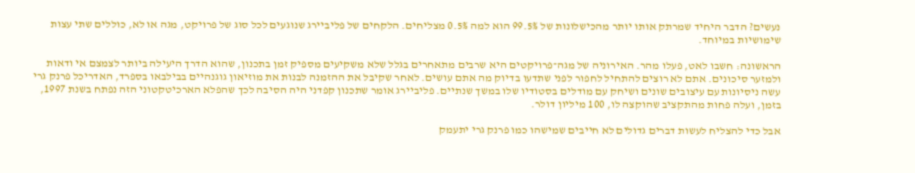נעשים? הדבר היחיד שמרתק אותו יותר מהכישלונות של 99.5% הוא למה 0.5% מצליחים. הלקחים של פליביירג שנוגעים לכל סוג של פרויקט, מגה או לא, כוללים שתי עצות שימושיות במיוחד.

הראשונה: חשבו לאט, פעלו מהר. האירוניה של מגה־פרויקטים היא שרבים מתאחרים בגלל שלא משקיעים מספיק זמן בתכנון, שהוא הדרך היעילה ביותר לצמצם אי ודאות ולמזער סיכונים. אתם לא רוצים להתחיל לחפור לפני שתדעו בדיוק מה אתם עושים. לאחר שקיבל את ההזמנה לבנות את מוזיאון גוגנהיים בבילבאו בספרד, האדריכל פרנק גרי עשה ניסיונות עם עיצובים שונים ושיחק עם מודלים בסטודיו שלו במשך שנתיים. פליביירג אומר שתכנון קפדני היה הסיבה לכך שהפלא הארכיטקטוני הזה נפתח בשנת 1997, בזמן, ועלה פחות מהתקציב שהוקצה לו, 100 מיליון דולר.

אבל כדי להצליח לעשות דברים גדולים לא חייבים שמישהו כמו פרנק גרי יתעמק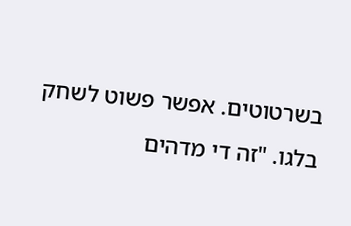בשרטוטים. אפשר פשוט לשחק בלגו. "זה די מדהים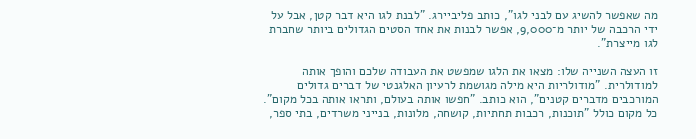מה שאפשר להשיג עם לבני לגו", כותב פליביירג. "לבנת לגו היא דבר קטן, אבל על ידי הרכבה של יותר מ־9,000, אפשר לבנות את אחד הסטים הגדולים ביותר שחברת לגו מייצרת".

זו העצה השנייה שלו: מצאו את הלגו שמפשט את העבודה שלכם והופך אותה למודולרית. "מודולריות היא מילה מגושמת לרעיון האלגנטי של דברים גדולים המורכבים מדברים קטנים", הוא כותב. "חפשו אותה בעולם, ותראו אותה בכל מקום". כל מקום כולל "תוכנות, רכבות תחתיות, קושחה, מלונות, בנייני משרדים, בתי ספר,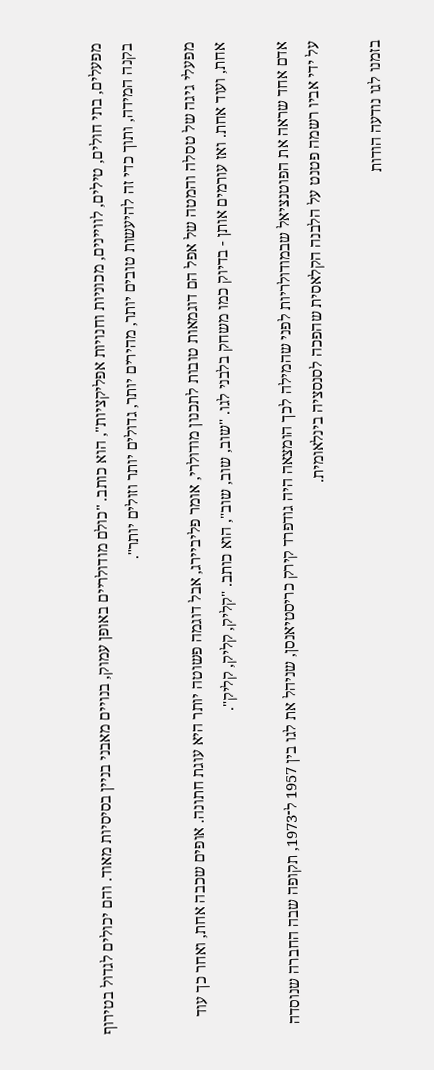מפעלים, בתי חולים, טילים, לוויינים, מכוניות וחנויות אפליקציות", הוא כותב. "כולם מודולריים באופן עמוק, בנויים מאבני בניין בסיסיות מאוד. והם יכולים לגדול בטירוף בקנה המידה, ותוך כדי זה להיעשות טובים יותר, מהירים יותר, גדולים יותר וזולים יותר".

מפעלי גיגה של טסלה והמטה של אפל הם דוגמאות טובות לתכנון מודולרי, אומר פליביירג, אבל דוגמה פשוטה יותר היא עוגת חתונה. אופים שכבה אחת, ואחר כך עוד אחת, ועוד אחת. ואז עורמים אותן - בדיוק כמו משחק בלבני לגו. "שוב, שוב, שוב", הוא כותב. "קליק, קליק, קליק".

אדם אחד שראה את הפוטנציאל שבמודולריות לפני שהמילה לכך הומצאה היה גודפרד קירק כריסטיאנסן, שניהל את לגו בין 1957 ל־1973, תקופה שבה החברה שנוסדה על ידי אביו רשמה פטנט על הלבנה הקלאסית שהפכה לסנסציה בינלאומית.

בזמנו לגו נודעה הודות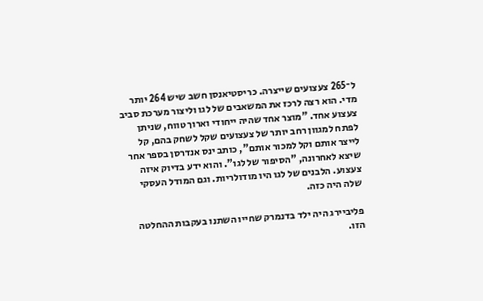ל־265 צעצועים שייצרה. כריסטיאנסן חשב שיש 264 יותר מדי. הוא רצה לרכז את המשאבים של לגו וליצור מערכת סביב צעצוע אחד. "מוצר אחד שהיה ייחודי וארוך טווח, שניתן לפתח למגוון רחב יותר של צעצועים שקל לשחק בהם, קל לייצר אותם וקל למכור אותם", כותב ינס אנדרסן בספר אחר שיצא לאחרונה, "הסיפור של לגו". והוא ידע בדיוק איזה צעצוע. הלבנים של לגו היו מודולריות. וגם המודל העסקי שלה היה כזה.

פליביירג היה ילד בדנמרק שחייו השתנו בעקבות ההחלטה הזו.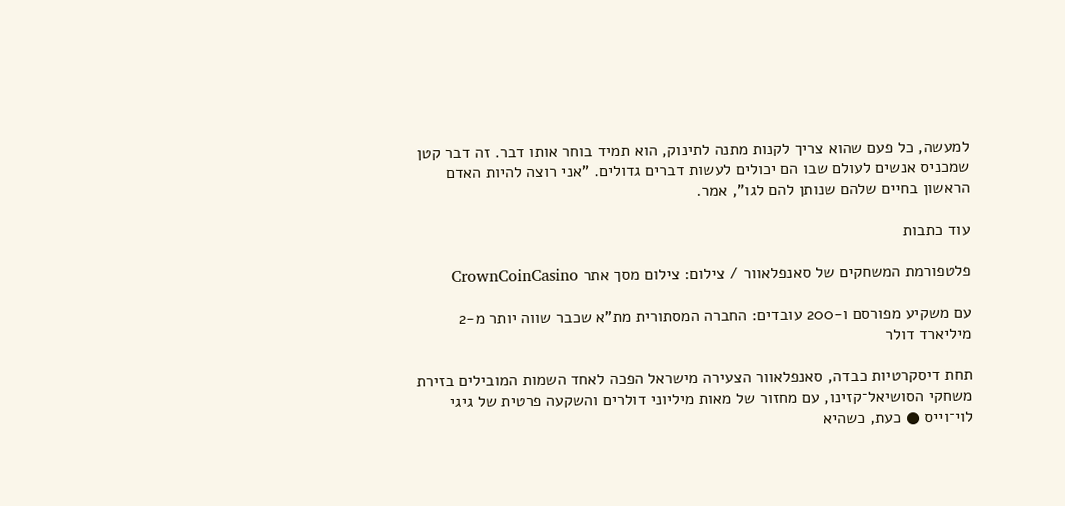למעשה, כל פעם שהוא צריך לקנות מתנה לתינוק, הוא תמיד בוחר אותו דבר. זה דבר קטן שמכניס אנשים לעולם שבו הם יכולים לעשות דברים גדולים. "אני רוצה להיות האדם הראשון בחיים שלהם שנותן להם לגו", אמר.

עוד כתבות

פלטפורמת המשחקים של סאנפלאוור / צילום: צילום מסך אתר CrownCoinCasino

עם משקיע מפורסם ו-200 עובדים: החברה המסתורית מת"א שכבר שווה יותר מ-2 מיליארד דולר

תחת דיסקרטיות כבדה, סאנפלאוור הצעירה מישראל הפכה לאחד השמות המובילים בזירת משחקי הסושיאל־קזינו, עם מחזור של מאות מיליוני דולרים והשקעה פרטית של גיגי לוי־וייס ● כעת, כשהיא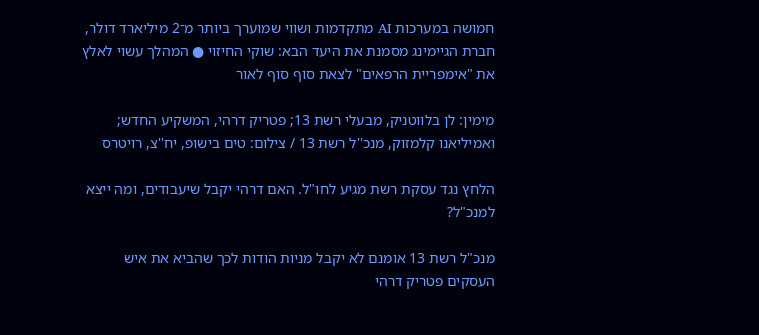חמושה במערכות AI מתקדמות ושווי שמוערך ביותר מ־2 מיליארד דולר, חברת הגיימינג מסמנת את היעד הבא: שוקי החיזוי ● המהלך עשוי לאלץ את "אימפריית הרפאים" לצאת סוף סוף לאור

מימין: לן בלווטניק, מבעלי רשת 13; פטריק דרהי, המשקיע החדש; ואמיליאנו קלמזוק, מנכ''ל רשת 13 / צילום: טים בישופ, יח''צ, רויטרס

הלחץ נגד עסקת רשת מגיע לחו"ל. האם דרהי יקבל שיעבודים, ומה ייצא למנכ"ל?

מנכ"ל רשת 13 אומנם לא יקבל מניות הודות לכך שהביא את איש העסקים פטריק דרהי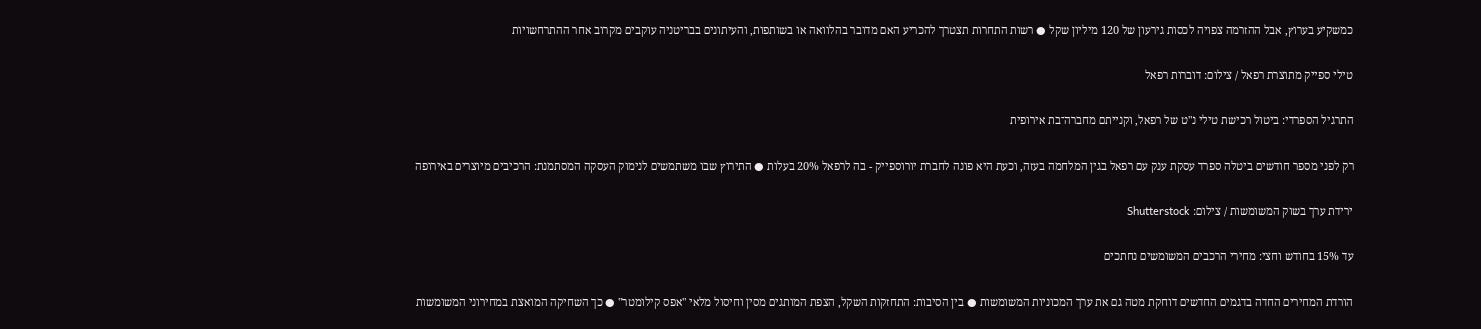כמשקיע בערוץ, אבל ההזרמה צפויה לכסות גירעון של 120 מיליון שקל ● רשות התחרות תצטרך להכריע האם מדובר בהלוואה או בשותפות, והעיתונים בבריטניה עוקבים מקרוב אחר ההתרחשויות

טילי ספייק מתוצרת רפאל / צילום: דוברות רפאל

התרגיל הספרדי: ביטול רכישת טילי נ"ט של רפאל, וקנייתם מחברה־בת אירופית

רק לפני מספר חודשים ביטלה ספרד עסקת ענק עם רפאל בגין המלחמה בעזה, וכעת היא פונה לחברת יורוספייק - בה לרפאל 20% בעלות ● התירוץ שבו משתמשים לנימוק העסקה המסתמנת: הרכיבים מיוצרים באירופה

ירידת ערך בשוק המשומשות / צילום: Shutterstock

עד 15% בחודש וחצי: מחירי הרכבים המשומשים נחתכים

הורדת המחירים החדה בדגמים החדשים דוחקת מטה גם את ערך המכוניות המשומשות ● בין הסיבות: התחזקות השקל, הצפת המותגים מסין וחיסול מלאי "אפס קילומטר" ● כך השחיקה המואצת במחירוני המשומשות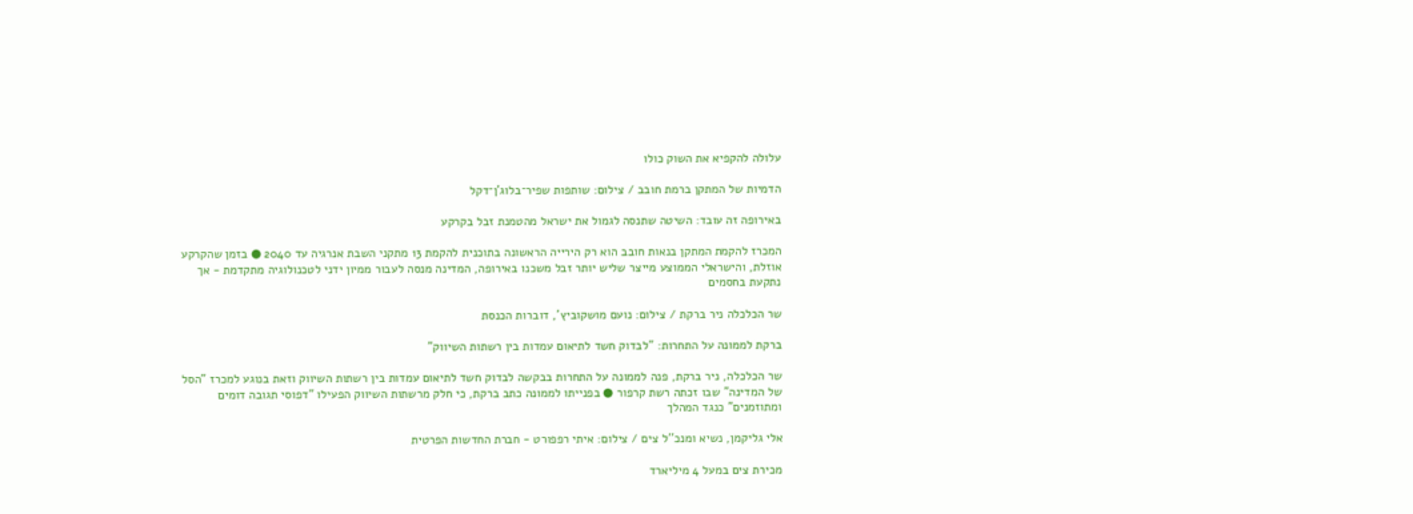עלולה להקפיא את השוק כולו

הדמיות של המתקן ברמת חובב / צילום: שותפות שפיר־בלוג'ן־דקל

באירופה זה עובד: השיטה שתנסה לגמול את ישראל מהטמנת זבל בקרקע

המכרז להקמת המתקן בנאות חובב הוא רק הירייה הראשונה בתוכנית להקמת 13 מתקני השבת אנרגיה עד 2040 ● בזמן שהקרקע אוזלת, והישראלי הממוצע מייצר שליש יותר זבל משכנו באירופה, המדינה מנסה לעבור ממיון ידני לטכנולוגיה מתקדמת - אך נתקעת בחסמים

שר הכלכלה ניר ברקת / צילום: נועם מושקוביץ', דוברות הכנסת

ברקת לממונה על התחרות: "לבדוק חשד לתיאום עמדות בין רשתות השיווק"

שר הכלכלה, ניר ברקת, פנה לממונה על התחרות בבקשה לבדוק חשד לתיאום עמדות בין רשתות השיווק וזאת בנוגע למכרז "הסל של המדינה" שבו זכתה רשת קרפור ● בפנייתו לממונה כתב ברקת, כי חלק מרשתות השיווק הפעילו "דפוסי תגובה דומים ומתוזמנים" כנגד המהלך

אלי גליקמן, נשיא ומנכ''ל צים / צילום: איתי רפפורט - חברת החדשות הפרטית

מכירת צים במעל 4 מיליארד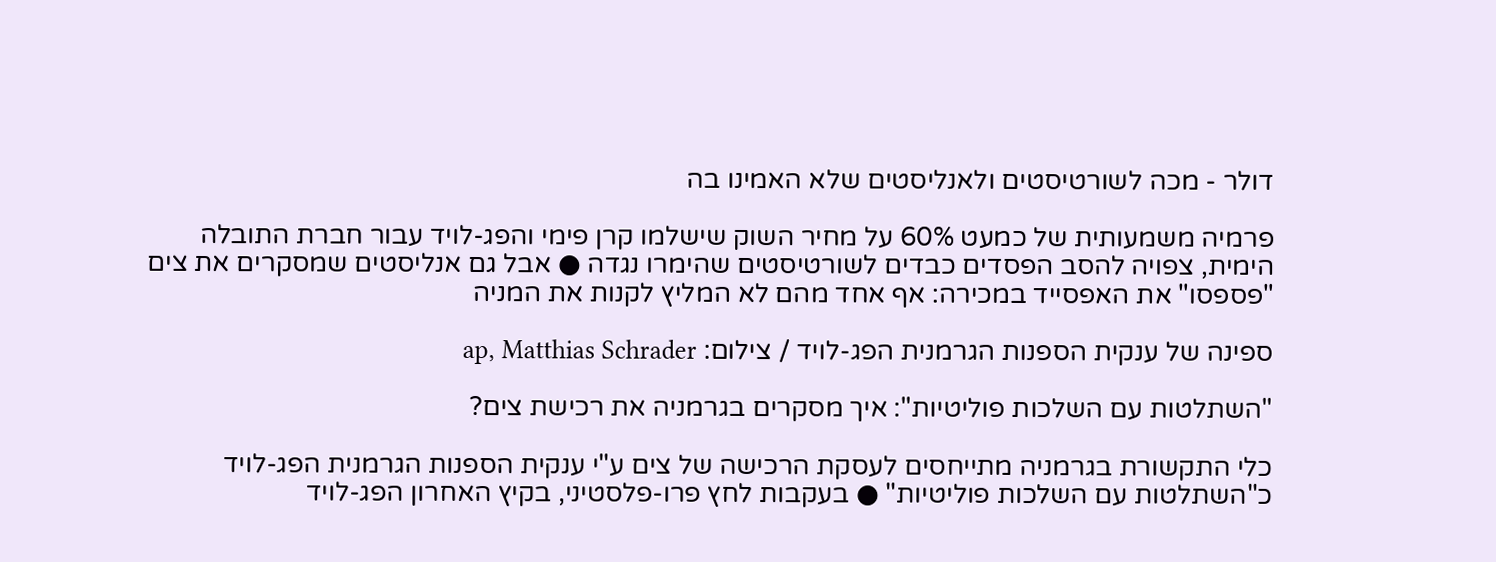דולר - מכה לשורטיסטים ולאנליסטים שלא האמינו בה

פרמיה משמעותית של כמעט 60% על מחיר השוק שישלמו קרן פימי והפג-לויד עבור חברת התובלה הימית, צפויה להסב הפסדים כבדים לשורטיסטים שהימרו נגדה ● אבל גם אנליסטים שמסקרים את צים "פספסו" את האפסייד במכירה: אף אחד מהם לא המליץ לקנות את המניה

ספינה של ענקית הספנות הגרמנית הפג-לויד / צילום: ap, Matthias Schrader

"השתלטות עם השלכות פוליטיות": איך מסקרים בגרמניה את רכישת צים?

כלי התקשורת בגרמניה מתייחסים לעסקת הרכישה של צים ע"י ענקית הספנות הגרמנית הפג-לויד כ"השתלטות עם השלכות פוליטיות" ● בעקבות לחץ פרו-פלסטיני, בקיץ האחרון הפג-לויד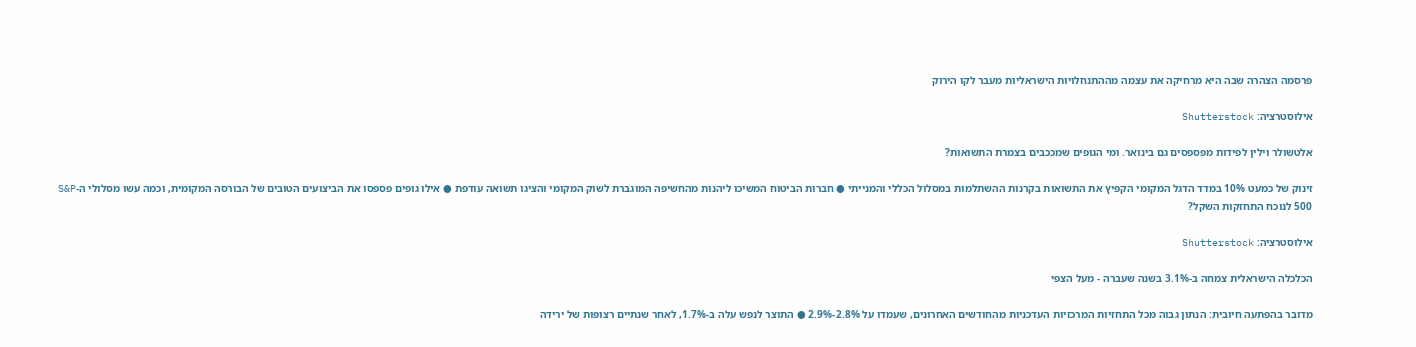פרסמה הצהרה שבה היא מרחיקה את עצמה מההתנחלויות הישראליות מעבר לקו הירוק

אילוסטרציה: Shutterstock

אלטשולר וילין לפידות מפספסים גם בינואר. ומי הגופים שמככבים בצמרת התשואות?

זינוק של כמעט 10% במדד הדגל המקומי הקפיץ את התשואות בקרנות ההשתלמות במסלול הכללי והמנייתי ● חברות הביטוח המשיכו ליהנות מהחשיפה המוגברת לשוק המקומי והציגו תשואה עודפת ● אילו גופים פספסו את הביצועים הטובים של הבורסה המקומית, וכמה עשו מסלולי ה-S&P 500 לנוכח התחזקות השקל?

אילוסטרציה: Shutterstock

הכלכלה הישראלית צמחה ב-3.1% בשנה שעברה - מעל הצפי

מדובר בהפתעה חיובית: הנתון גבוה מכל התחזיות המרכזיות העדכניות מהחודשים האחרונים, שעמדו על 2.8%-2.9% ● התוצר לנפש עלה ב-1.7%, לאחר שנתיים רצופות של ירידה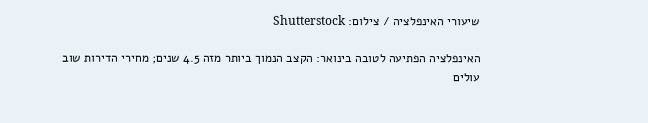שיעורי האינפלציה / צילום: Shutterstock

האינפלציה הפתיעה לטובה בינואר: הקצב הנמוך ביותר מזה 4.5 שנים; מחירי הדירות שוב עולים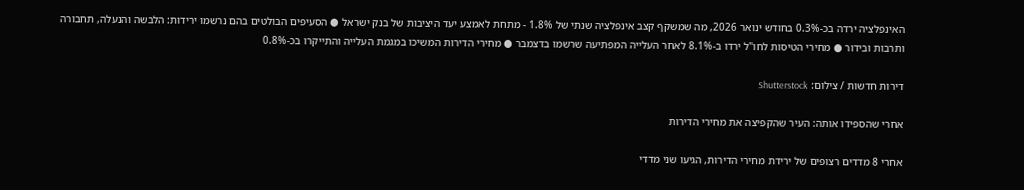האינפלציה ירדה בכ-0.3% בחודש ינואר 2026, מה שמשקף קצב אינפלציה שנתי של 1.8% - מתחת לאמצע יעד היציבות של בנק ישראל ● הסעיפים הבולטים בהם נרשמו ירידות: הלבשה והנעלה, תחבורה ותרבות ובידור ● מחירי הטיסות לחו"ל ירדו ב-8.1% לאחר העלייה המפתיעה שרשמו בדצמבר ● מחירי הדירות המשיכו במגמת העלייה והתייקרו בכ-0.8%

דירות חדשות / צילום: Shutterstock

אחרי שהספידו אותה: העיר שהקפיצה את מחירי הדירות

אחרי 8 מדדים רצופים של ירידת מחירי הדירות, הגיעו שני מדדי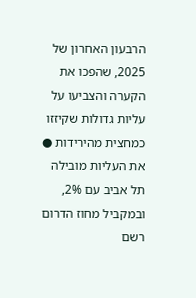הרבעון האחרון של 2025, שהפכו את הקערה והצביעו על עליות גדולות שקיזזו כמחצית מהירידות ● את העליות מובילה תל אביב עם 2%, ובמקביל מחוז הדרום רשם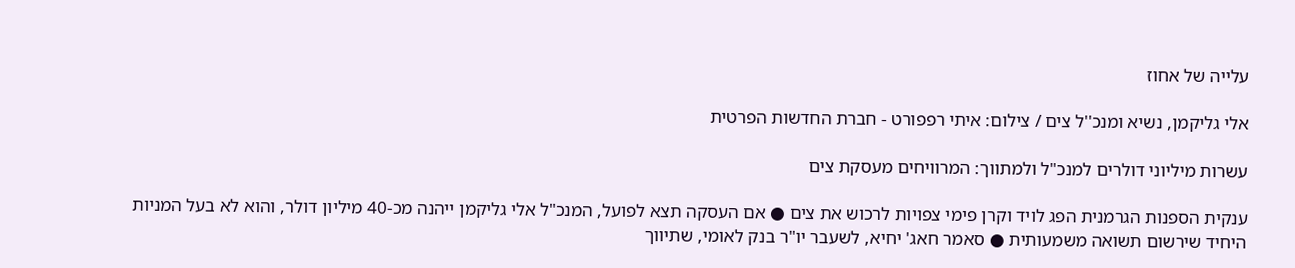עלייה של אחוז

אלי גליקמן, נשיא ומנכ''ל צים / צילום: איתי רפפורט - חברת החדשות הפרטית

עשרות מיליוני דולרים למנכ"ל ולמתווך: המרוויחים מעסקת צים

ענקית הספנות הגרמנית הפג לויד וקרן פימי צפויות לרכוש את צים ● אם העסקה תצא לפועל, המנכ"ל אלי גליקמן ייהנה מכ-40 מיליון דולר, והוא לא בעל המניות היחיד שירשום תשואה משמעותית ● סאמר חאג' יחיא, לשעבר יו"ר בנק לאומי, שתיווך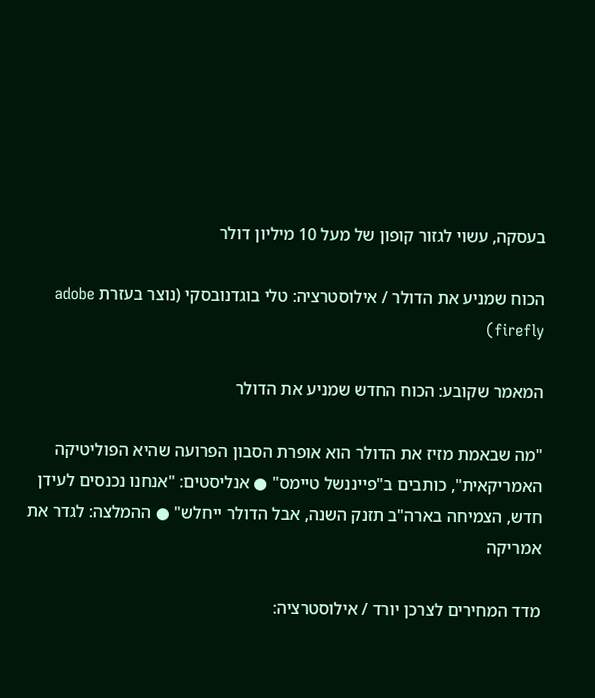בעסקה, עשוי לגזור קופון של מעל 10 מיליון דולר

הכוח שמניע את הדולר / אילוסטרציה: טלי בוגדנובסקי (נוצר בעזרת adobe firefly)

המאמר שקובע: הכוח החדש שמניע את הדולר

"מה שבאמת מזיז את הדולר הוא אופרת הסבון הפרועה שהיא הפוליטיקה האמריקאית", כותבים ב"פייננשל טיימס" ● אנליסטים: "אנחנו נכנסים לעידן חדש, הצמיחה בארה"ב תזנק השנה, אבל הדולר ייחלש" ● ההמלצה: לגדר את אמריקה

מדד המחירים לצרכן יורד / אילוסטרציה: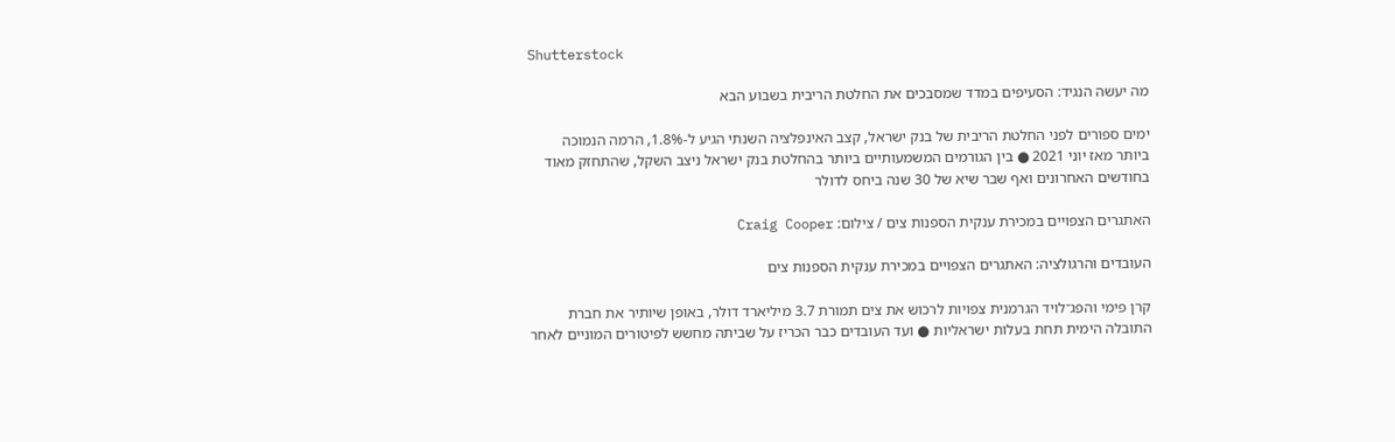Shutterstock

מה יעשה הנגיד: הסעיפים במדד שמסבכים את החלטת הריבית בשבוע הבא

ימים ספורים לפני החלטת הריבית של בנק ישראל, קצב האינפלציה השנתי הגיע ל-1.8%, הרמה הנמוכה ביותר מאז יוני 2021 ● בין הגורמים המשמעותיים ביותר בהחלטת בנק ישראל ניצב השקל, שהתחזק מאוד בחודשים האחרונים ואף שבר שיא של 30 שנה ביחס לדולר

האתגרים הצפויים במכירת ענקית הספנות צים / צילום: Craig Cooper

העובדים והרגולציה: האתגרים הצפויים במכירת ענקית הספנות צים

קרן פימי והפג־לויד הגרמנית צפויות לרכוש את צים תמורת 3.7 מיליארד דולר, באופן שיותיר את חברת התובלה הימית תחת בעלות ישראליות ● ועד העובדים כבר הכריז על שביתה מחשש לפיטורים המוניים לאחר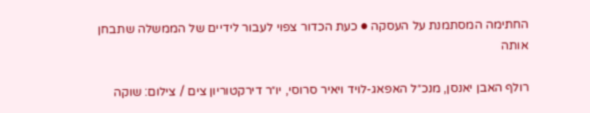החתימה המסתמנת על העסקה ● כעת הכדור צפוי לעבור לידיים של הממשלה שתבחן אותה

רולף האבן יאנסן, מנכ״ל האפאג-לויד ויאיר סרוסי, יו״ר דירקטוריון צים / צילום: שוקה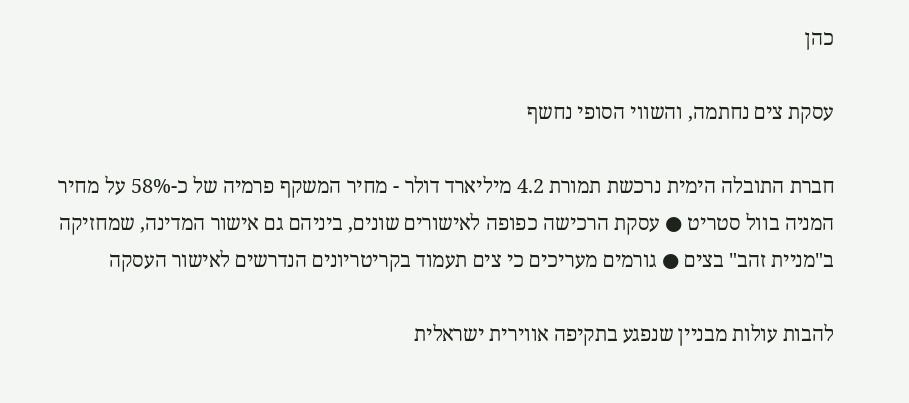כהן

עסקת צים נחתמה, והשווי הסופי נחשף

חברת התובלה הימית נרכשת תמורת 4.2 מיליארד דולר - מחיר המשקף פרמיה של כ-58% על מחיר המניה בוול סטריט ● עסקת הרכישה כפופה לאישורים שונים, ביניהם גם אישור המדינה, שמחזיקה ב"מניית זהב" בצים ● גורמים מעריכים כי צים תעמוד בקריטריונים הנדרשים לאישור העסקה

להבות עולות מבניין שנפגע בתקיפה אווירית ישראלית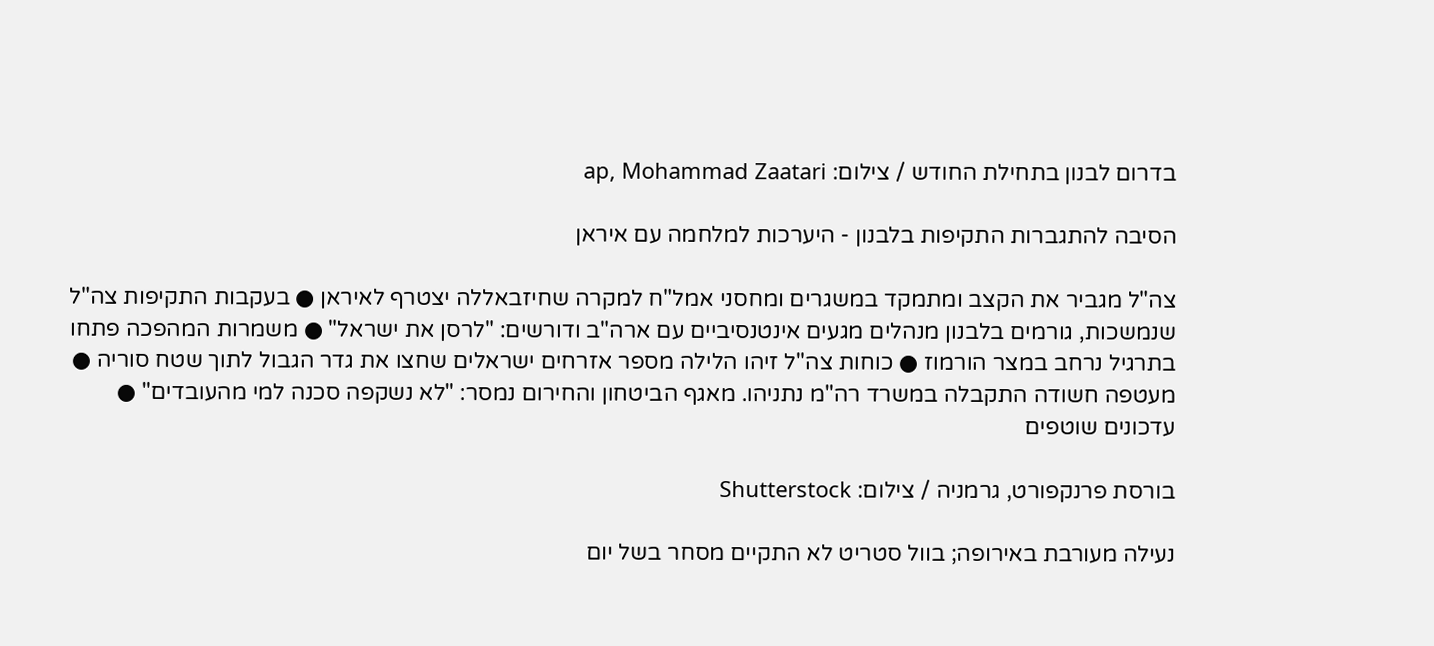בדרום לבנון בתחילת החודש / צילום: ap, Mohammad Zaatari

הסיבה להתגברות התקיפות בלבנון - היערכות למלחמה עם איראן

צה"ל מגביר את הקצב ומתמקד במשגרים ומחסני אמל"ח למקרה שחיזבאללה יצטרף לאיראן ● בעקבות התקיפות צה"ל שנמשכות, גורמים בלבנון מנהלים מגעים אינטנסיביים עם ארה"ב ודורשים: "לרסן את ישראל" ● משמרות המהפכה פתחו בתרגיל נרחב במצר הורמוז ● כוחות צה"ל זיהו הלילה מספר אזרחים ישראלים שחצו את גדר הגבול לתוך שטח סוריה ● מעטפה חשודה התקבלה במשרד רה"מ נתניהו. מאגף הביטחון והחירום נמסר: "לא נשקפה סכנה למי מהעובדים" ● עדכונים שוטפים

בורסת פרנקפורט, גרמניה / צילום: Shutterstock

נעילה מעורבת באירופה; בוול סטריט לא התקיים מסחר בשל יום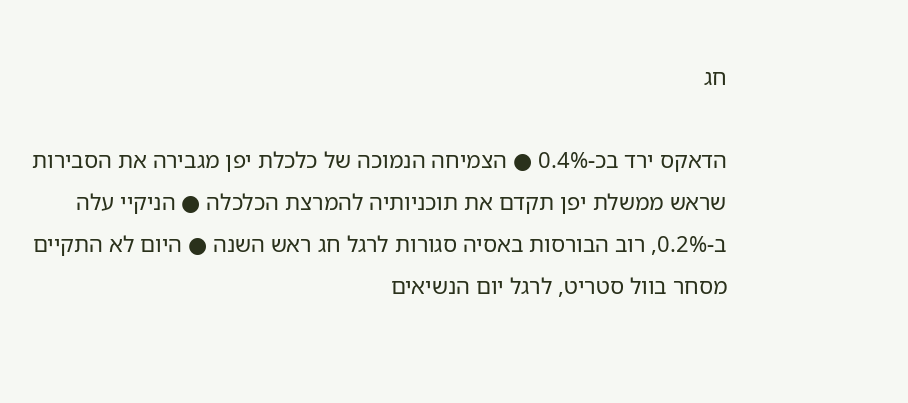חג

הדאקס ירד בכ-0.4% ● הצמיחה הנמוכה של כלכלת יפן מגבירה את הסבירות שראש ממשלת יפן תקדם את תוכניותיה להמרצת הכלכלה ● הניקיי עלה ב-0.2%, רוב הבורסות באסיה סגורות לרגל חג ראש השנה ● היום לא התקיים מסחר בוול סטריט, לרגל יום הנשיאים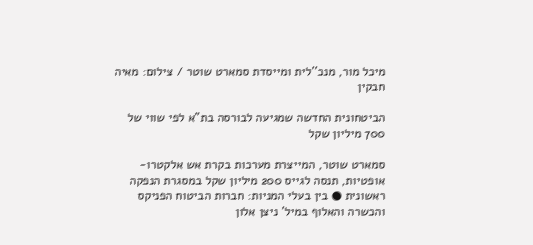מיכל מור, מנכ''לית ומייסדת סמארט שוטר / צילום: מאיה חבקין

הביטחונית החדשה שמגיעה לבורסה בת"א לפי שווי של 700 מיליון שקל

סמארט שוטר, המייצרת מערכות בקרת אש אלקטרו-אופטיות, תנסה לגייס 200 מיליון שקל במסגרת הנפקה ראשונית ● בין בעלי המניות: חברות הביטוח הפניקס והכשרה והאלוף במיל' ניצן אלון